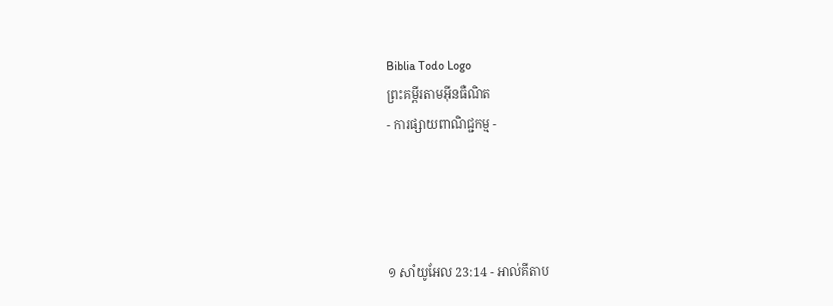Biblia Todo Logo
ព្រះគម្ពីរតាមអ៊ីនធឺណិត
- ការផ្សាយពាណិជ្ជកម្ម -




១ សាំ‌យូ‌អែល 23:14 - អាល់គីតាប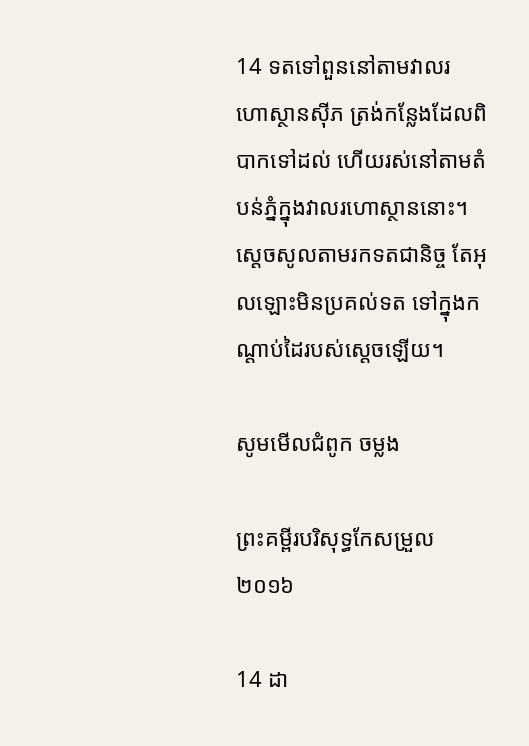14 ទតទៅពួននៅតាមវាលរហោ‌ស្ថានស៊ីភ ត្រង់កន្លែងដែលពិបាកទៅដល់ ហើយរស់នៅតាមតំបន់ភ្នំក្នុងវាលរហោ‌ស្ថាននោះ។ ស្តេចសូលតាមរកទតជា‌និច្ច តែអុលឡោះមិនប្រគល់ទត ទៅក្នុងកណ្តាប់ដៃរបស់ស្តេចឡើយ។

សូមមើលជំពូក ចម្លង

ព្រះគម្ពីរបរិសុទ្ធកែសម្រួល ២០១៦

14 ដា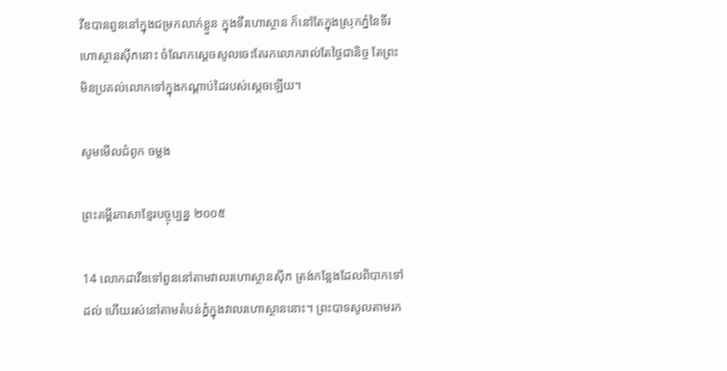វីឌបានពួននៅក្នុងជម្រកលាក់ខ្លួន ក្នុងទីរហោ‌ស្ថាន ក៏នៅតែក្នុងស្រុកភ្នំនៃទីរហោ‌ស្ថានស៊ីភនោះ ចំណែកស្តេចសូលចេះតែរកលោករាល់តែថ្ងៃជា‌និច្ច តែព្រះមិនប្រគល់លោកទៅក្នុងកណ្ដាប់ដៃរបស់ស្តេចឡើយ។

សូមមើលជំពូក ចម្លង

ព្រះគម្ពីរភាសាខ្មែរបច្ចុប្បន្ន ២០០៥

14 លោកដាវីឌទៅពួននៅតាមវាលរហោ‌ស្ថានស៊ីភ ត្រង់កន្លែងដែលពិបាកទៅដល់ ហើយរស់នៅតាមតំបន់ភ្នំក្នុងវាលរហោ‌ស្ថាននោះ។ ព្រះ‌បាទសូលតាមរក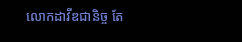លោកដាវីឌជានិច្ច តែ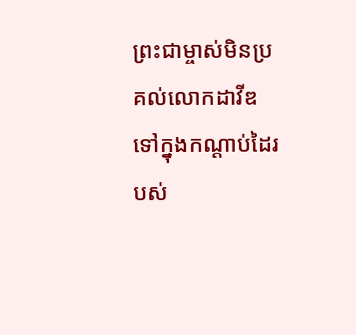ព្រះ‌ជាម្ចាស់មិនប្រគល់លោកដាវីឌទៅក្នុងកណ្ដាប់ដៃរបស់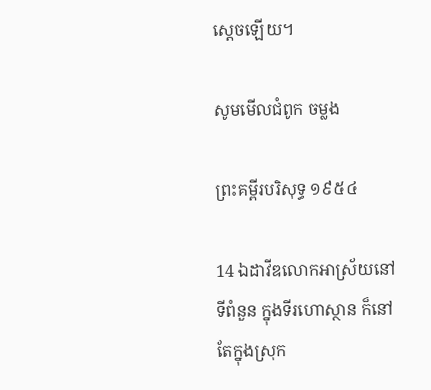ស្ដេចឡើយ។

សូមមើលជំពូក ចម្លង

ព្រះគម្ពីរបរិសុទ្ធ ១៩៥៤

14 ឯដាវីឌលោកអាស្រ័យនៅទីពំនួន ក្នុងទីរហោ‌ស្ថាន ក៏នៅតែក្នុងស្រុក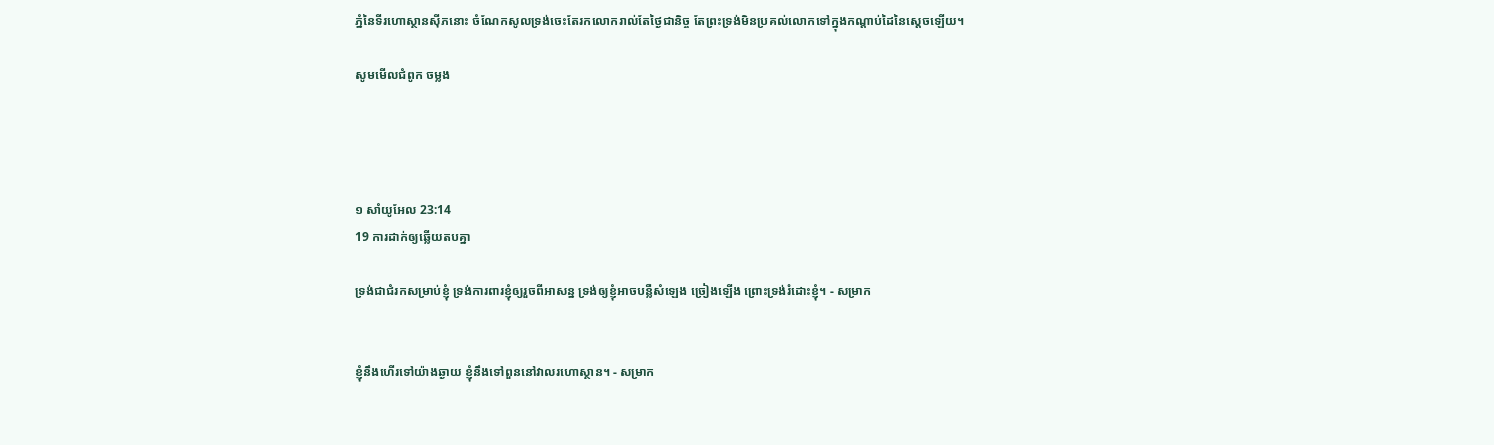ភ្នំនៃទីរហោ‌ស្ថានស៊ីភនោះ ចំណែកសូលទ្រង់ចេះតែរកលោករាល់តែថ្ងៃជានិច្ច តែព្រះ‌ទ្រង់មិនប្រគល់លោកទៅក្នុងកណ្តាប់ដៃនៃស្តេចឡើយ។

សូមមើលជំពូក ចម្លង




១ សាំ‌យូ‌អែល 23:14
19 ការដាក់ឲ្យឆ្លើយតបគ្នា

ទ្រង់ជាជំរកសម្រាប់ខ្ញុំ ទ្រង់ការពារខ្ញុំឲ្យរួចពីអាសន្ន ទ្រង់ឲ្យខ្ញុំអាចបន្លឺសំឡេង ច្រៀងឡើង ព្រោះទ្រង់រំដោះខ្ញុំ។ - សម្រាក


ខ្ញុំនឹងហើរទៅយ៉ាងឆ្ងាយ ខ្ញុំនឹងទៅពួននៅវាលរហោ‌ស្ថាន។ - សម្រាក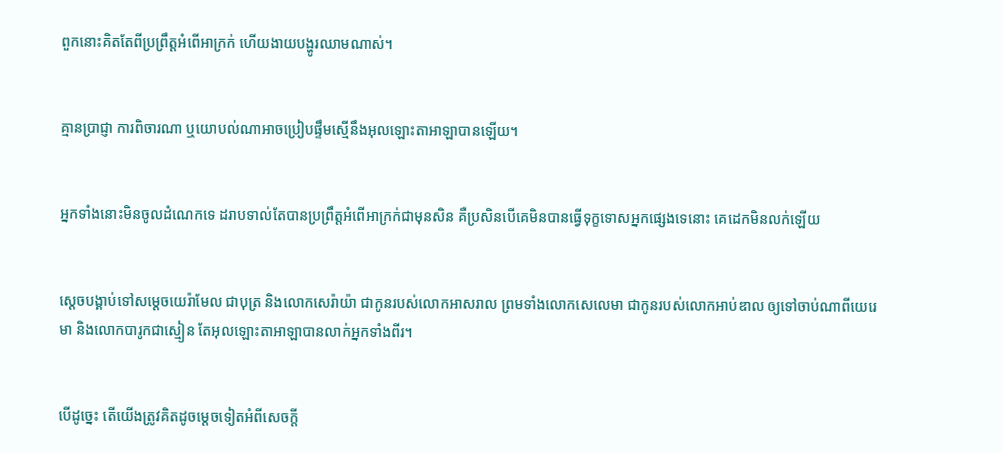ពួកនោះគិតតែពីប្រព្រឹត្តអំពើអាក្រក់ ហើយងាយបង្ហូរឈាមណាស់។


គ្មានប្រាជ្ញា ការពិចារណា ឬយោបល់ណាអាចប្រៀបផ្ទឹមស្មើនឹងអុលឡោះ‌តាអាឡាបានឡើយ។


អ្នកទាំងនោះមិនចូលដំណេកទេ ដរាបទាល់តែបានប្រព្រឹត្តអំពើអាក្រក់ជាមុនសិន គឺប្រសិនបើគេមិនបានធ្វើទុក្ខទោសអ្នកផ្សេងទេនោះ គេដេកមិនលក់ឡើយ


ស្តេចបង្គាប់ទៅសម្ដេចយេរ៉ា‌មែល ជាបុត្រ និងលោកសេរ៉ាយ៉ា ជាកូនរបស់លោកអាស‌រាល ព្រមទាំងលោកសេលេ‌មា ជាកូនរបស់លោកអាប់‌ឌាល ឲ្យទៅចាប់ណាពីយេរេមា និងលោកបារូកជាស្មៀន តែអុលឡោះ‌តាអាឡាបានលាក់អ្នកទាំងពីរ។


បើដូច្នេះ តើយើងត្រូវគិតដូចម្ដេចទៀតអំពីសេចក្ដី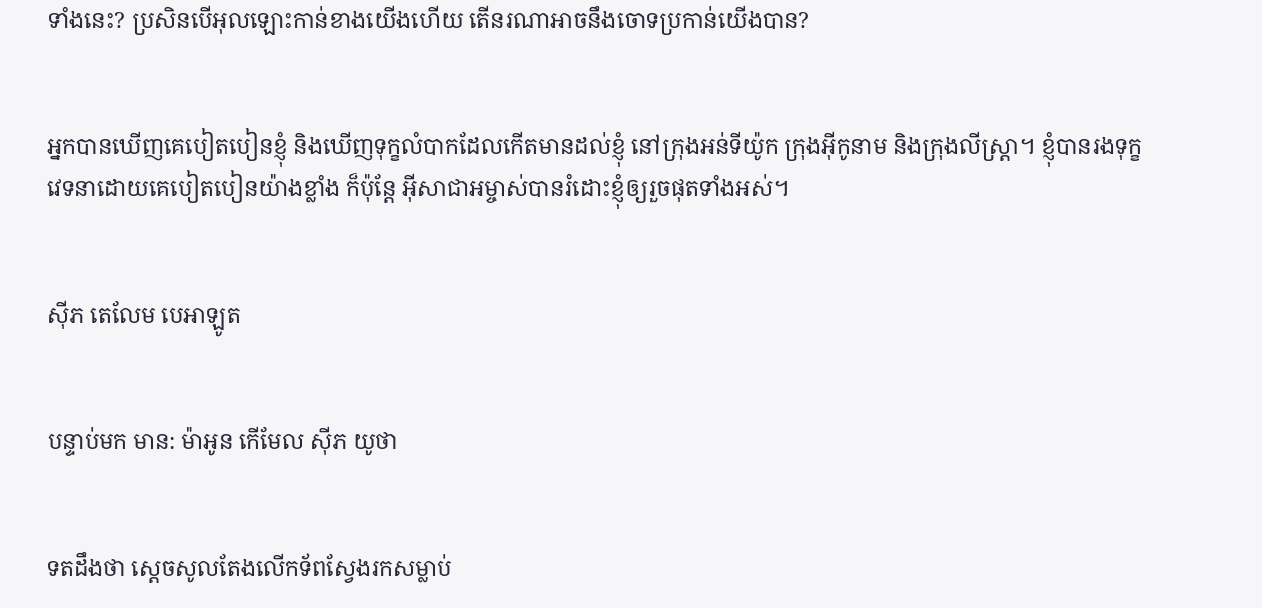ទាំងនេះ? ប្រសិនបើអុលឡោះកាន់ខាងយើងហើយ តើនរណាអាចនឹងចោទប្រកាន់យើងបាន?


អ្នកបានឃើញគេបៀត‌បៀនខ្ញុំ និងឃើញទុក្ខលំបាកដែលកើតមានដល់ខ្ញុំ នៅក្រុងអន់‌ទី‌យ៉ូក ក្រុងអ៊ីកូ‌នាម និងក្រុងលីស្ដ្រា។ ខ្ញុំបានរង‌ទុក្ខវេទនាដោយគេបៀត‌បៀនយ៉ាងខ្លាំង ក៏ប៉ុន្ដែ អ៊ីសា‌ជាអម្ចាស់បានរំដោះខ្ញុំឲ្យរួចផុតទាំងអស់។


ស៊ីភ តេលែម បេអា‌ឡូត


បន្ទាប់មក មាន: ម៉ាអូន កើមែល ស៊ីភ យូថា


ទតដឹងថា ស្តេចសូលតែងលើកទ័ពស្វែងរកសម្លាប់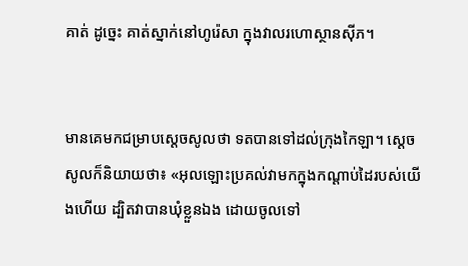គាត់ ដូច្នេះ គាត់ស្នាក់នៅហូរ៉េ‌សា ក្នុងវាលរហោ‌ស្ថានស៊ីភ។


មានគេមកជម្រាបស្តេចសូលថា ទតបានទៅដល់ក្រុងកៃឡា។ ស្តេចសូលក៏និយាយថា៖ «អុលឡោះប្រគល់វាមកក្នុងកណ្តាប់ដៃរបស់យើងហើយ ដ្បិតវាបានឃុំខ្លួនឯង ដោយចូលទៅ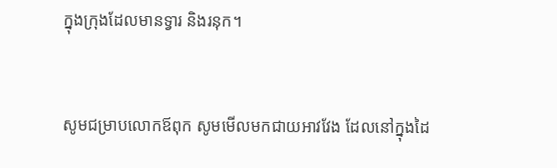ក្នុងក្រុងដែលមានទ្វារ និងរនុក។


សូមជម្រាបលោក‌ឪពុក សូមមើលមកជាយអាវវែង ដែលនៅក្នុងដៃ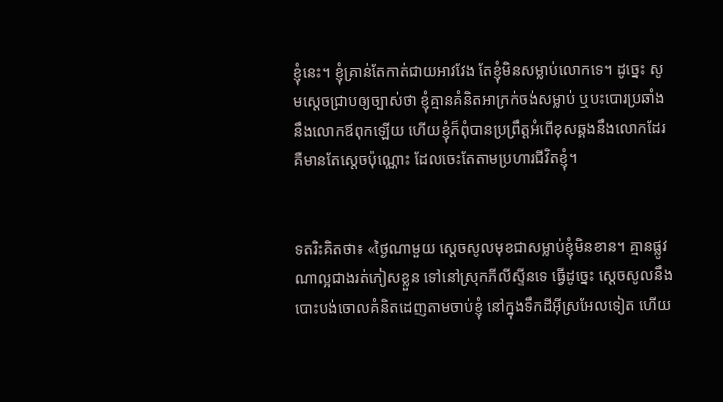ខ្ញុំនេះ។ ខ្ញុំគ្រាន់តែកាត់ជាយអាវវែង តែខ្ញុំមិនសម្លាប់លោកទេ។ ដូច្នេះ សូមស្តេចជ្រាបឲ្យច្បាស់ថា ខ្ញុំគ្មានគំនិតអាក្រក់ចង់សម្លាប់ ឬបះ‌បោរប្រឆាំងនឹងលោក‌ឪពុកឡើយ ហើយខ្ញុំក៏ពុំបានប្រព្រឹត្តអំពើខុសឆ្គងនឹងលោកដែរ គឺមានតែស្តេចប៉ុណ្ណោះ ដែលចេះតែតាមប្រហារជីវិតខ្ញុំ។


ទតរិះគិតថា៖ «ថ្ងៃណាមួយ ស្តេចសូលមុខជាសម្លាប់ខ្ញុំមិនខាន។ គ្មានផ្លូវណាល្អជាងរត់ភៀសខ្លួន ទៅនៅស្រុកភីលី‌ស្ទីនទេ ធ្វើដូច្នេះ ស្តេចសូលនឹងបោះបង់ចោលគំនិតដេញតាមចាប់ខ្ញុំ នៅក្នុងទឹកដីអ៊ីស្រ‌អែលទៀត ហើយ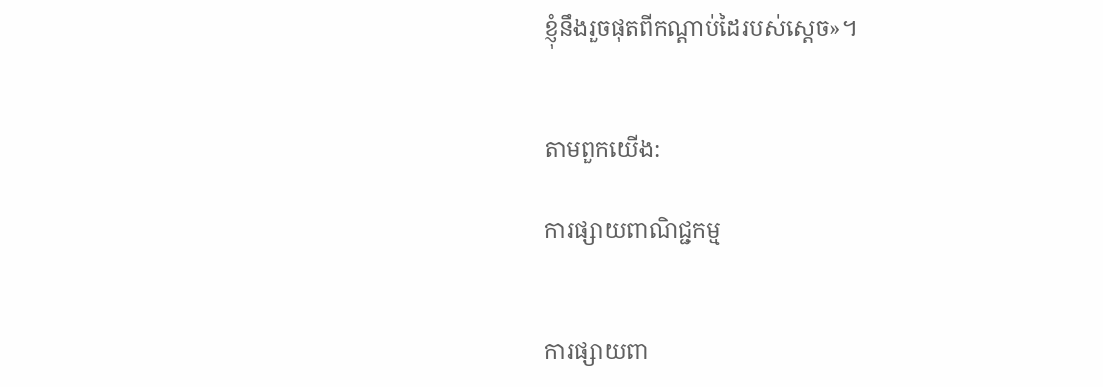ខ្ញុំនឹងរួចផុតពីកណ្តាប់ដៃរបស់ស្តេច»។


តាមពួកយើង:

ការផ្សាយពាណិជ្ជកម្ម


ការផ្សាយពា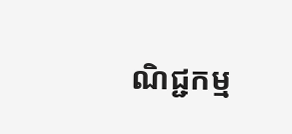ណិជ្ជកម្ម